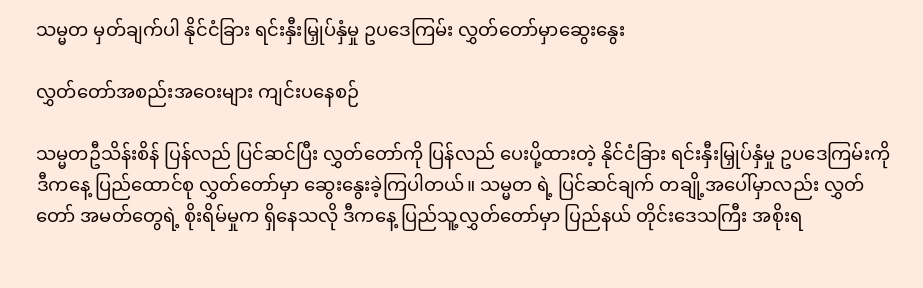သမ္မတ မှတ်ချက်ပါ နိုင်ငံခြား ရင်းနှီးမြှုပ်နှံမှု ဥပဒေကြမ်း လွှတ်တော်မှာဆွေးနွေး

လွှတ်တော်အစည်းအဝေးများ ကျင်းပနေစဉ်

သမ္မတဦသိန်းစိန် ပြန်လည် ပြင်ဆင်ပြီး လွှတ်တော်ကို ပြန်လည် ပေးပို့ထားတဲ့ နိုင်ငံခြား ရင်းနှီးမြှုပ်နှံမှု ဥပဒေကြမ်းကို ဒီကနေ့ ပြည်ထောင်စု လွှတ်တော်မှာ ဆွေးနွေးခဲ့ကြပါတယ်။ သမ္မတ ရဲ့ ပြင်ဆင်ချက် တချို့အပေါ်မှာလည်း လွှတ်တော် အမတ်တွေရဲ့ စိုးရိမ်မှုက ရှိနေသလို ဒီကနေ့ ပြည်သူ့လွှတ်တော်မှာ ပြည်နယ် တိုင်းဒေသကြီး အစိုးရ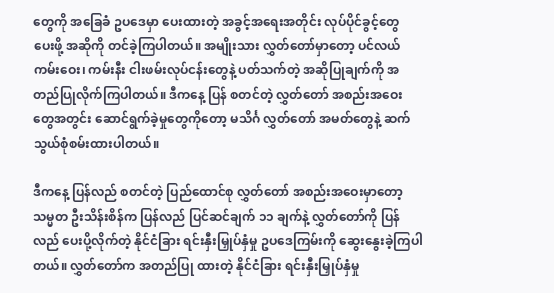တွေကို အခြေခံ ဥပဒေမှာ ပေးထားတဲ့ အခွင့်အရေးအတိုင်း လုပ်ပိုင်ခွင့်တွေ ပေးဖို့ အဆိုကို တင်ခဲ့ကြပါတယ်။ အမျိုးသား လွှတ်တော်မှာတော့ ပင်လယ် ကမ်းဝေး၊ ကမ်းနီး ငါးဖမ်းလုပ်ငန်းတွေနဲ့ ပတ်သက်တဲ့ အဆိုပြုချက်ကို အတည်ပြုလိုက်ကြပါတယ်။ ဒီကနေ့ ပြန် စတင်တဲ့ လွှတ်တော် အစည်းအဝေးတွေအတွင်း ဆောင်ရွက်ခဲ့မှုတွေကိုတော့ မသိင်္ဂ လွှတ်တော် အမတ်တွေနဲ့ ဆက်သွယ်စုံစမ်းထားပါတယ်။

ဒီကနေ့ ပြန်လည် စတင်တဲ့ ပြည်ထောင်စု လွှတ်တော် အစည်းအဝေးမှာတော့ သမ္မတ ဦးသိန်းစိန်က ပြန်လည် ပြင်ဆင်ချက် ၁၁ ချက်နဲ့ လွှတ်တော်ကို ပြန်လည် ပေးပို့လိုက်တဲ့ နိုင်ငံခြား ရင်းနှီးမြှုပ်နှံမှု ဥပဒေကြမ်းကို ဆွေးနွေးခဲ့ကြပါတယ်။ လွှတ်တော်က အတည်ပြု ထားတဲ့ နိုင်ငံခြား ရင်းနှီးမြှုပ်နှံမှု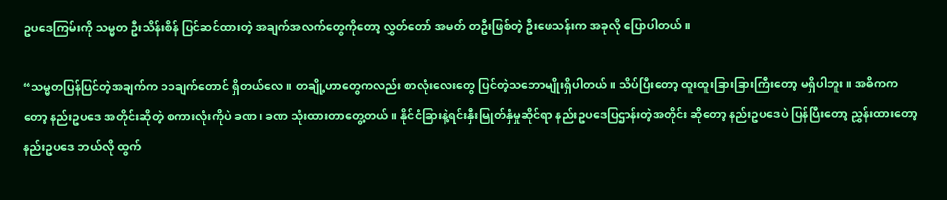ဥပဒေကြမ်းကို သမ္မတ ဦးသိန်းစိန် ပြင်ဆင်ထားတဲ့ အချက်အလက်တွေကိုတော့ လွှတ်တော် အမတ် တဦးဖြစ်တဲ့ ဦးဖေသန်းက အခုလို ပြောပါတယ်။

“သမ္မတပြန်ပြင်တဲ့အချက်က ၁၁ချက်တောင် ရှိတယ်လေ။ တချို့ဟာတွေကလည်း စာလုံးလေးတွေ ပြင်တဲ့သဘောမျိုးရှိပါတယ်။ သိပ်ပြီးတော့ ထူးထူးခြားခြားကြီးတော့ မရှိပါဘူး။ အဓိကကတော့ နည်းဥပဒေ အတိုင်းဆိုတဲ့ စကားလုံးကိုပဲ ခဏ၊ ခဏ သုံးထားတာတွေ့တယ်။ နိုင်ငံခြားနဲ့ရင်းနှီးမြုတ်နှံမှုဆိုင်ရာ နည်းဥပဒေပြဌာန်းတဲ့အတိုင်း ဆိုတော့ နည်းဥပဒေပဲ ပြန်ပြီးတော့ ညွှန်းထားတော့ နည်းဥပဒေ ဘယ်လို ထွက်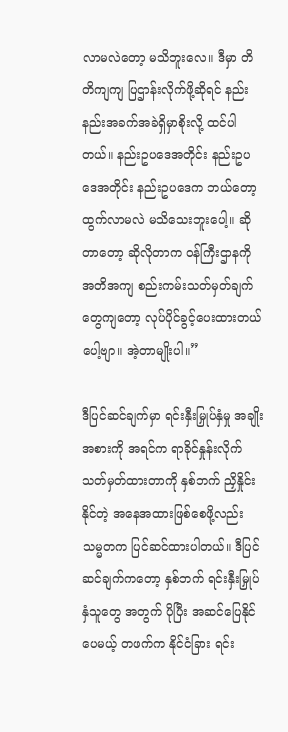လာမလဲတော့ မသိဘူးလေ။ ဒီမှာ တိတိကျကျ ပြဌာန်းလိုက်ဖို့ဆိုရင် နည်းနည်းအခက်အခဲရှိမှာစိုးလို့ ထင်ပါတယ်။ နည်းဥပဒေအတိုင်း နည်းဥပဒေအတိုင်း နည်းဥပဒေက ဘယ်တော့ ထွက်လာမလဲ မသိသေးဘူးပေါ့။ ဆိုတာတော့ ဆိုလိုတာက ဝန်ကြီးဌာနကို အတိအကျ စည်းကမ်းသတ်မှတ်ချက်တွေကျတော့ လုပ်ပိုင်ခွင့်ပေးထားတယ်ပေါ့ဗျာ။ အဲ့တာမျိုးပါ။”

ဒီပြင်ဆင်ချက်မှာ ရင်းနှီးမြှုပ်နှံမှု အချိုးအစားကို အရင်က ရာခိုင်နှုန်းလိုက် သတ်မှတ်ထားတာကို နှစ်ဘက် ညှိနှိုင်းနိုင်တဲ့ အနေအထားဖြစ်စေဖို့လည်း သမ္မတက ပြင်ဆင်ထားပါတယ်။ ဒီပြင်ဆင်ချက်ကတော့ နှစ်ဘက် ရင်းနှီးမြှုပ်နှံသူတွေ အတွက် ပိုပြီး အဆင်ပြေနိုင်ပေမယ့် တဖက်က နိုင်ငံခြား ရင်း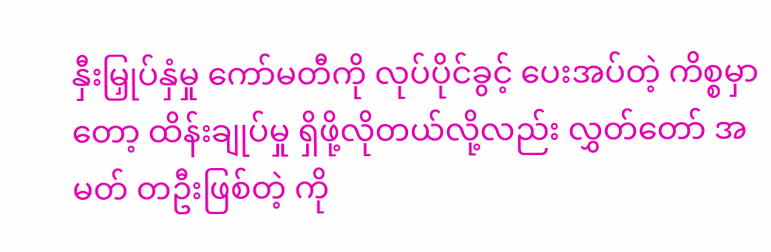နှီးမြှုပ်နှံမှု ကော်မတီကို လုပ်ပိုင်ခွင့် ပေးအပ်တဲ့ ကိစ္စမှာ တော့ ထိန်းချုပ်မှု ရှိဖို့လိုတယ်လို့လည်း လွှတ်တော် အမတ် တဦးဖြစ်တဲ့ ကို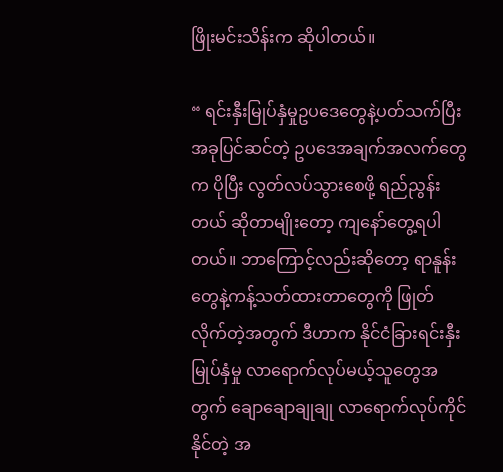ဖြိုးမင်းသိန်းက ဆိုပါတယ်။

“ ရင်းနှီးမြုပ်နှံမှုဥပဒေတွေနဲ့ပတ်သက်ပြီး အခုပြင်ဆင်တဲ့ ဥပဒေအချက်အလက်တွေက ပိုပြီး လွတ်လပ်သွားစေဖို့ ရည်ညွန်းတယ် ဆိုတာမျိုးတော့ ကျနော်တွေ့ရပါတယ်။ ဘာကြောင့်လည်းဆိုတော့ ရာနူန်းတွေနဲ့ကန့်သတ်ထားတာတွေကို ဖြုတ်လိုက်တဲ့အတွက် ဒီဟာက နိုင်ငံခြားရင်းနှီးမြုပ်နှံမှု လာရောက်လုပ်မယ့်သူတွေအတွက် ချောချောချုချု လာရောက်လုပ်ကိုင်နိုင်တဲ့ အ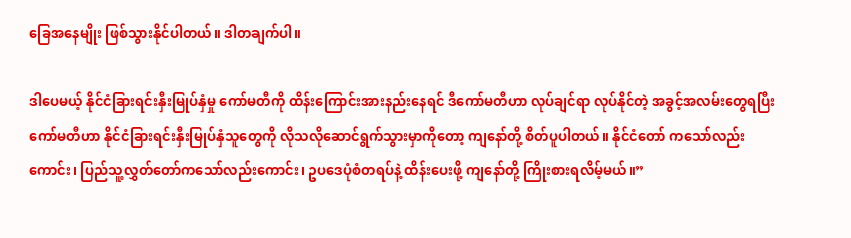ခြေအနေမျိုး ဖြစ်သွားနိုင်ပါတယ်။ ဒါတချက်ပါ။

ဒါပေမယ့် နိုင်ငံခြားရင်းနှီးမြုပ်နှံမှု ကော်မတီကို ထိန်းကြောင်းအားနည်းနေရင် ဒီကော်မတီဟာ လုပ်ချင်ရာ လုပ်နိုင်တဲ့ အခွင့်အလမ်းတွေရပြီး ကော်မတီဟာ နိုင်ငံခြားရင်းနှီးမြုပ်နှံသူတွေကို လိုသလိုဆောင်ရွက်သွားမှာကိုတော့ ကျနော်တို့ စိတ်ပူပါတယ်။ နိုင်ငံတော် ကသော်လည်းကောင်း၊ ပြည်သူ့လွှတ်တော်ကသော်လည်းကောင်း၊ ဥပဒေပုံစံတရပ်နဲ့ ထိန်းပေးဖို့ ကျနော်တို့ ကြိုးစားရလိမ့်မယ်။”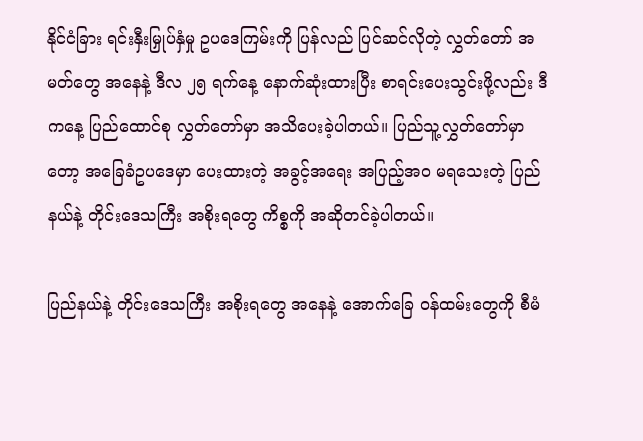နိုင်ငံခြား ရင်းနှီးမြှုပ်နှံမှု ဥပဒေကြမ်းကို ပြန်လည် ပြင်ဆင်လိုတဲ့ လွှတ်တော် အမတ်တွေ အနေနဲ့ ဒီလ ၂၅ ရက်နေ့ နောက်ဆုံးထားပြီး စာရင်းပေးသွင်းဖို့လည်း ဒီကနေ့ ပြည်ထောင်စု လွှတ်တော်မှာ အသိပေးခဲ့ပါတယ်။ ပြည်သူ့လွှတ်တော်မှာတော့ အခြေခံဥပဒေမှာ ပေးထားတဲ့ အခွင့်အရေး အပြည့်အ၀ မရသေးတဲ့ ပြည်နယ်နဲ့ တိုင်းဒေသကြီး အစိုးရတွေ ကိစ္စကို အဆိုတင်ခဲ့ပါတယ်။

ပြည်နယ်နဲ့ တိုင်းဒေသကြီး အစိုးရတွေ အနေနဲ့ အောက်ခြေ ဝန်ထမ်းတွေကို စီမံ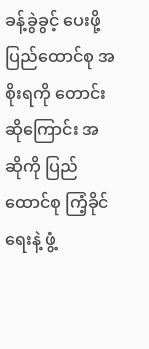ခန့်ခွဲခွင့် ပေးဖို့ ပြည်ထောင်စု အစိုးရကို တောင်းဆိုကြောင်း အဆိုကို ပြည်ထောင်စု ကြံ့ခိုင်ရေးနဲ့ ဖွံ့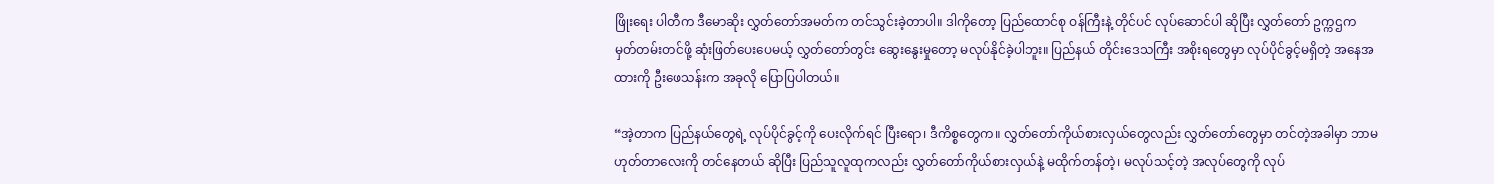ဖြိုးရေး ပါတီက ဒီမောဆိုး လွှတ်တော်အမတ်က တင်သွင်းခဲ့တာပါ။ ဒါကိုတော့ ပြည်ထောင်စု ဝန်ကြီးနဲ့ တိုင်ပင် လုပ်ဆောင်ပါ ဆိုပြီး လွှတ်တော် ဥက္ကဌက မှတ်တမ်းတင်ဖို့ ဆုံးဖြတ်ပေးပေမယ့် လွှတ်တော်တွင်း ဆွေးနွေးမှုတော့ မလုပ်နိုင်ခဲ့ပါဘူး။ ပြည်နယ် တိုင်းဒေသကြီး အစိုးရတွေမှာ လုပ်ပိုင်ခွင့်မရှိတဲ့ အနေအထားကို ဦးဖေသန်းက အခုလို ပြောပြပါတယ်။

“အဲ့တာက ပြည်နယ်တွေရဲ့ လုပ်ပိုင်ခွင့်ကို ပေးလိုက်ရင် ပြီးရော၊ ဒီကိစ္စတွေက။ လွှတ်တော်ကိုယ်စားလှယ်တွေလည်း လွှတ်တော်တွေမှာ တင်တဲ့အခါမှာ ဘာမဟုတ်တာလေးကို တင်နေတယ် ဆိုပြီး ပြည်သူလူထုကလည်း လွှတ်တော်ကိုယ်စားလှယ်နဲ့ မထိုက်တန်တဲ့၊ မလုပ်သင့်တဲ့ အလုပ်တွေကို လုပ်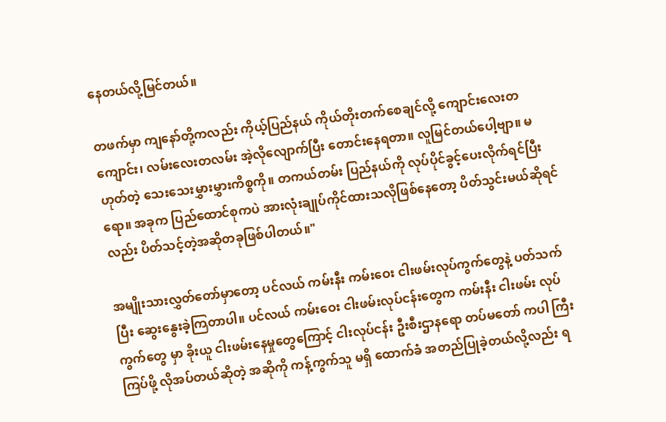နေတယ်လို့မြင်တယ်။

တဖက်မှာ ကျနော်တို့ကလည်း ကိုယ့်ပြည်နယ် ကိုယ်တိုးတက်စေချင်လို့ ကျောင်းလေးတကျောင်း၊ လမ်းလေးတလမ်း အဲ့လိုလျောက်ပြီး တောင်းနေရတာ။ လူမြင်တယ်ပေါ့ဗျာ။ မဟုတ်တဲ့ သေးသေးမွှားမွှားကိစ္စကို။ တကယ်တမ်း ပြည်နယ်ကို လုပ်ပိုင်ခွင့်ပေးလိုက်ရင်ပြီးရော။ အခုက ပြည်ထောင်စုကပဲ အားလုံးချုပ်ကိုင်ထားသလိုဖြစ်နေတော့ ပိတ်သွင်းမယ်ဆိုရင်လည်း ပိတ်သင့်တဲ့အဆိုတခုဖြစ်ပါတယ်။"

အမျိုးသားလွှတ်တော်မှာတော့ ပင်လယ် ကမ်းနီး ကမ်းဝေး ငါးဖမ်းလုပ်ကွက်တွေနဲ့ ပတ်သက်ပြီး ဆွေးနွေးခဲ့ကြတာပါ။ ပင်လယ် ကမ်းဝေး ငါးဖမ်းလုပ်ငန်းတွေက ကမ်းနီး ငါးဖမ်း လုပ်ကွက်တွေ မှာ ခိုးယူ ငါးဖမ်းနေမှုတွေကြောင့် ငါးလုပ်ငန်း ဦးစီးဌာနရော တပ်မတော် ကပါ ကြီးကြပ်ဖို့ လိုအပ်တယ်ဆိုတဲ့ အဆိုကို ကန့်ကွက်သူ မရှိ ထောက်ခံ အတည်ပြုခဲ့တယ်လို့လည်း ရ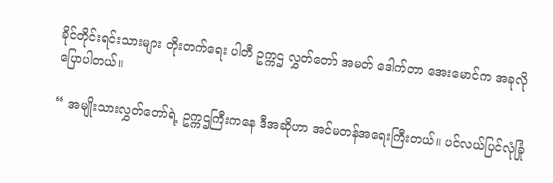ခိုင်တိုင်းရင်းသားများ တိုးတက်ရေး ပါတီ ဥက္ကဌ လွှတ်တော် အမတ် ဒေါက်တာ အေးမောင်က အခုလို ပြောပါတယ်။

“ အမျိုးသားလွှတ်တော်ရဲ့ ဥက္ကဌကြီးကနေ ဒီအဆိုဟာ အင်မတန်အရေးကြီးတယ်။ ပင်လယ်ပြင်လုံခြုံ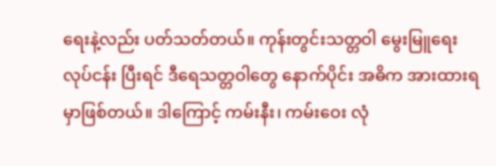ရေးနဲ့လည်း ပတ်သတ်တယ်။ ကုန်းတွင်းသတ္တဝါ မွေးမြူရေးလုပ်ငန်း ပြီးရင် ဒီရေသတ္တဝါတွေ နောက်ပိုင်း အဓိက အားထားရမှာဖြစ်တယ်။ ဒါကြောင့် ကမ်းနီး၊ ကမ်းဝေး လုံ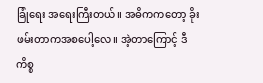ခြုံရေး အရေးကြီးတယ်။ အဓိကကတော့ ခိုးဖမ်းတာကအစပေါ့လေ။ အဲ့တာကြောင့် ဒီကိစ္စ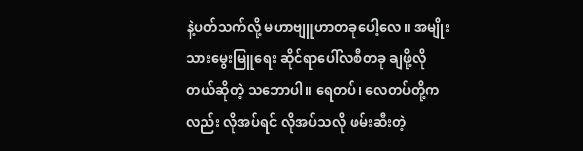နဲ့ပတ်သက်လို့ မဟာဗျူဟာတခုပေါ့လေ။ အမျိုးသားမွေးမြူရေး ဆိုင်ရာပေါ်လစီတခု ချဖို့လိုတယ်ဆိုတဲ့ သဘောပါ။ ရေတပ်၊ လေတပ်တို့ကလည်း လိုအပ်ရင် လိုအပ်သလို ဖမ်းဆီးတဲ့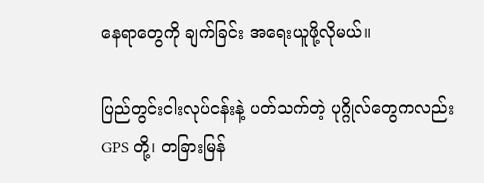နေရာတွေကို ချက်ခြင်း အရေးယူဖို့လိုမယ်။

ပြည်တွင်းငါးလုပ်ငန်းနဲ့ ပတ်သက်တဲ့ ပုဂ္ဂိုလ်တွေကလည်း GPS တို့၊ တခြားမြန်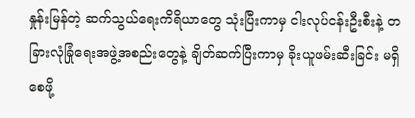နှုန်းမြန်တဲ့ ဆက်သွယ်ရေးကိရိယာတွေ သုံးပြီးကာမှ ငါးလုပ်ငန်းဦးစီးနဲ့ တခြားလုံခြုံရေးအဖွဲ့အစည်းတွေနဲ့ ချိတ်ဆက်ပြီးကာမှ ခိုးယူဖမ်းဆီးခြင်း မရှိစေဖို့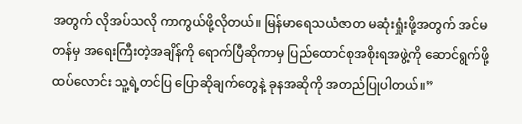အတွက် လိုအပ်သလို ကာကွယ်ဖို့လိုတယ်။ မြန်မာရေသယံဇာတ မဆုံးရှုံးဖို့အတွက် အင်မတန်မှ အရေးကြီးတဲ့အချိန်ကို ရောက်ပြီဆိုကာမှ ပြည်ထောင်စုအစိုးရအဖွဲ့ကို ဆောင်ရွက်ဖို့ ထပ်လောင်း သူ့ရဲ့တင်ပြ ပြောဆိုချက်တွေနဲ့ ခုနအဆိုကို အတည်ပြုပါတယ်။”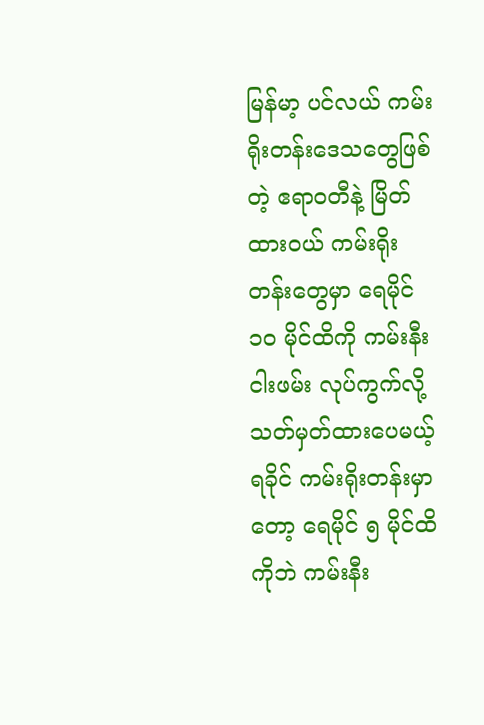မြန်မာ့ ပင်လယ် ကမ်းရိုးတန်းဒေသတွေဖြစ်တဲ့ ဧရာဝတီနဲ့ မြိတ်ထားဝယ် ကမ်းရိုးတန်းတွေမှာ ရေမိုင် ၁၀ မိုင်ထိကို ကမ်းနီး ငါးဖမ်း လုပ်ကွက်လို့ သတ်မှတ်ထားပေမယ့် ရခိုင် ကမ်းရိုးတန်းမှာတော့ ရေမိုင် ၅ မိုင်ထိကိုဘဲ ကမ်းနီး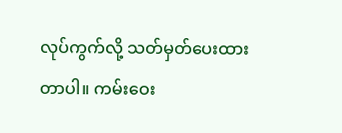လုပ်ကွက်လို့ သတ်မှတ်ပေးထားတာပါ။ ကမ်းဝေး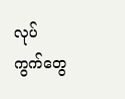လုပ်ကွက်တွေ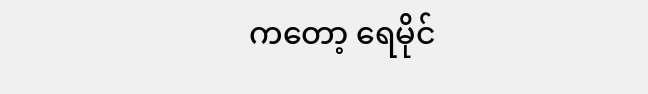ကတော့ ရေမိုင်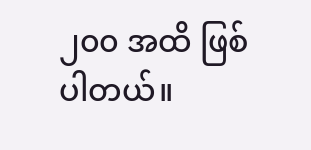၂၀၀ အထိ ဖြစ်ပါတယ်။